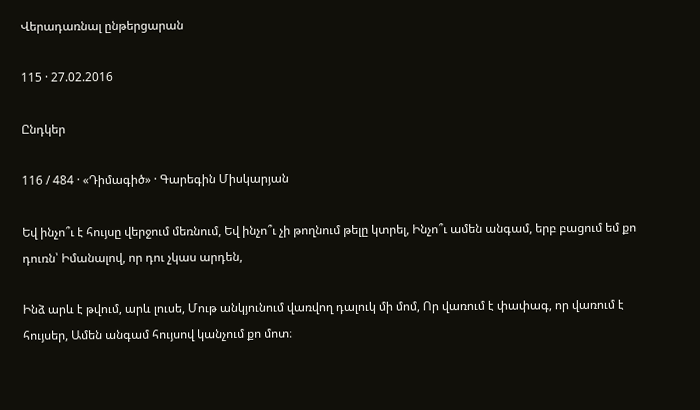Վերադառնալ ընթերցարան

115 · 27.02.2016

Ընդկեր

116 / 484 · «Դիմագիծ» · Գարեգին Միսկարյան

Եվ ինչո՞ւ է հույսը վերջում մեռնում, Եվ ինչո՞ւ չի թողնում թելը կտրել, Ինչո՞ւ ամեն անգամ, երբ բացում եմ քո դուռն՝ Իմանալով, որ դու չկաս արդեն,

Ինձ արև է թվում, արև լուսե, Մութ անկյունում վառվող դալուկ մի մոմ, Որ վառում է փափագ, որ վառում է հույսեր, Ամեն անգամ հույսով կանչում քո մոտ։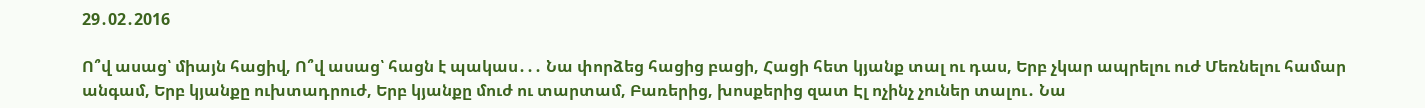29․02․2016

Ո՞վ ասաց՝ միայն հացիվ, Ո՞վ ասաց՝ հացն է պակաս․․․ Նա փորձեց հացից բացի, Հացի հետ կյանք տալ ու դաս, Երբ չկար ապրելու ուժ Մեռնելու համար անգամ, Երբ կյանքը ուխտադրուժ, Երբ կյանքը մուժ ու տարտամ, Բառերից, խոսքերից զատ Էլ ոչինչ չուներ տալու․ Նա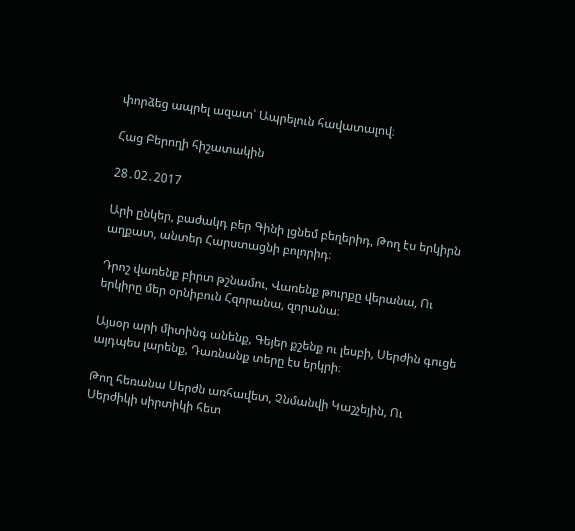փորձեց ապրել ազատ՝ Ապրելուն հավատալով։

Հաց Բերողի հիշատակին

28․02․2017

Արի ընկեր, բաժակդ բեր Գինի լցնեմ բեղերիդ, Թող էս երկիրն աղքատ, անտեր Հարստացնի բոլորիդ։

Դրոշ վառենք բիրտ թշնամու, Վառենք թուրքը վերանա, Ու երկիրը մեր օրնիբուն Հզորանա, զորանա։

Այսօր արի միտինգ անենք, Գեյեր քշենք ու լեսբի, Սերժին գուցե այդպես լարենք, Դառնանք տերը էս երկրի։

Թող հեռանա Սերժն առհավետ, Չնմանվի Կաշչեյին, Ու Սերժիկի սիրտիկի հետ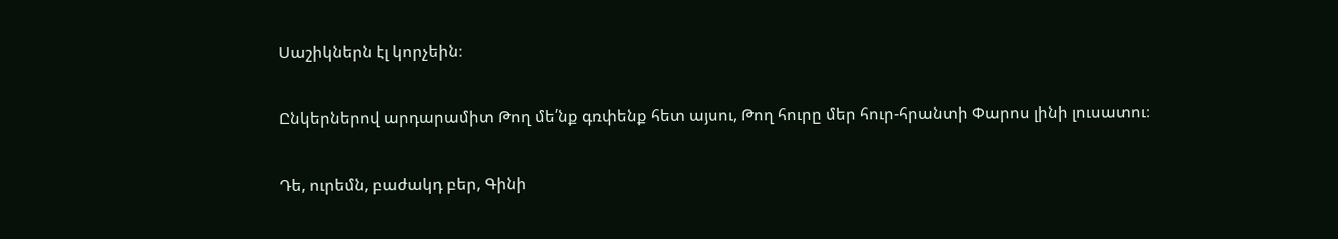Սաշիկներն էլ կորչեին։

Ընկերներով արդարամիտ Թող մե՛նք գռփենք հետ այսու, Թող հուրը մեր հուր-հրանտի Փարոս լինի լուսատու։

Դե, ուրեմն, բաժակդ բեր, Գինի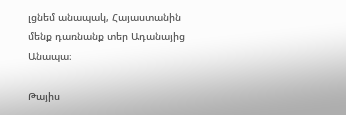լցնեմ անապակ, Հայաստանին մենք դառնանք տեր Ադանայից Անապա։

Թայիս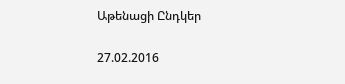Աթենացի Ընդկեր

27.02.2016